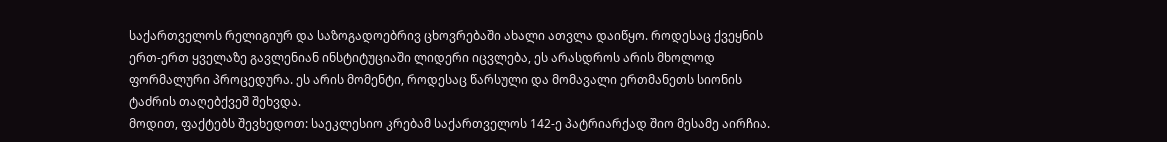საქართველოს რელიგიურ და საზოგადოებრივ ცხოვრებაში ახალი ათვლა დაიწყო. როდესაც ქვეყნის ერთ-ერთ ყველაზე გავლენიან ინსტიტუციაში ლიდერი იცვლება, ეს არასდროს არის მხოლოდ ფორმალური პროცედურა. ეს არის მომენტი, როდესაც წარსული და მომავალი ერთმანეთს სიონის ტაძრის თაღებქვეშ შეხვდა.
მოდით, ფაქტებს შევხედოთ: საეკლესიო კრებამ საქართველოს 142-ე პატრიარქად შიო მესამე აირჩია.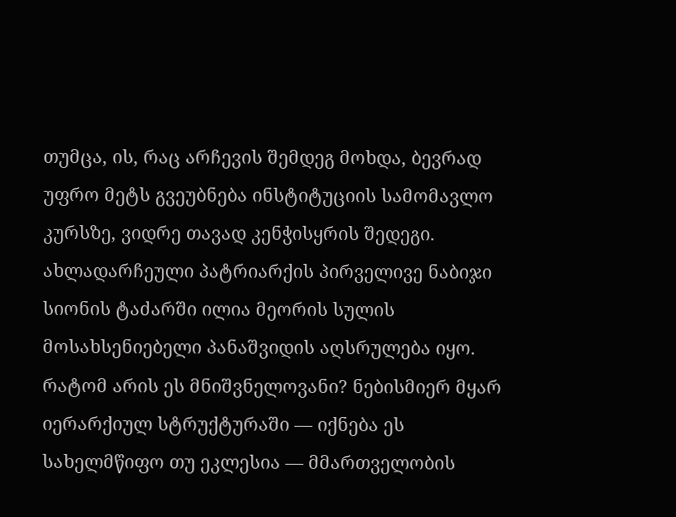თუმცა, ის, რაც არჩევის შემდეგ მოხდა, ბევრად უფრო მეტს გვეუბნება ინსტიტუციის სამომავლო კურსზე, ვიდრე თავად კენჭისყრის შედეგი. ახლადარჩეული პატრიარქის პირველივე ნაბიჯი სიონის ტაძარში ილია მეორის სულის მოსახსენიებელი პანაშვიდის აღსრულება იყო.
რატომ არის ეს მნიშვნელოვანი? ნებისმიერ მყარ იერარქიულ სტრუქტურაში — იქნება ეს სახელმწიფო თუ ეკლესია — მმართველობის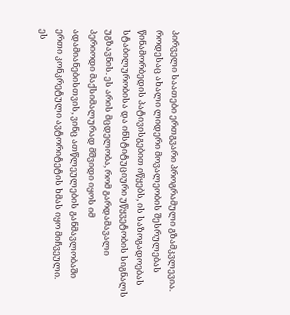პირველი საათები ერთგვარი პროგრამული გზამკვლევია. როდესაც ახალი ლიდერი მოვალეობის შესრულებას წინამორბედის პატივისგებით იწყებს, ის საზოგადოებას სტაბილურობისა და ინსტიტუციური უწყვეტობის სიგნალს უგზავნის. ეს არის მცდელობა, რომ გარდამავალი პერიოდი მაქსიმალურად მშვიდი იყოს იმ ადამიანებისთვის, ვინც ათწლეულების განმავლობაში ერთი კონკრეტული ავტორიტეტის ხმას იყო მიჩვეული.
ეს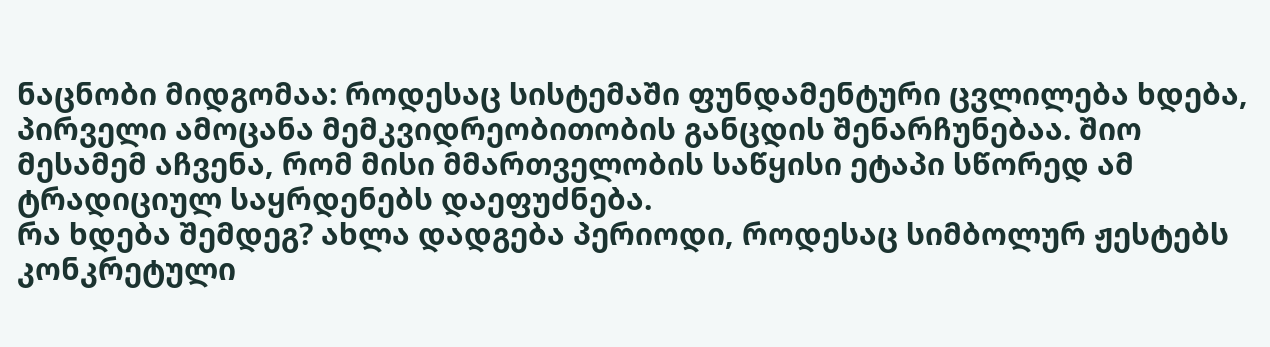ნაცნობი მიდგომაა: როდესაც სისტემაში ფუნდამენტური ცვლილება ხდება, პირველი ამოცანა მემკვიდრეობითობის განცდის შენარჩუნებაა. შიო მესამემ აჩვენა, რომ მისი მმართველობის საწყისი ეტაპი სწორედ ამ ტრადიციულ საყრდენებს დაეფუძნება.
რა ხდება შემდეგ? ახლა დადგება პერიოდი, როდესაც სიმბოლურ ჟესტებს კონკრეტული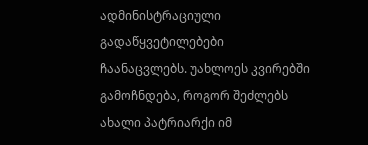ადმინისტრაციული გადაწყვეტილებები ჩაანაცვლებს. უახლოეს კვირებში გამოჩნდება, როგორ შეძლებს ახალი პატრიარქი იმ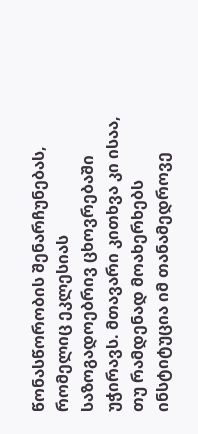წონასწორობის შენარჩუნებას, რომელიც ეკლესიას საზოგადოებრივ ცხოვრებაში უჭირავს. მთავარი კითხვა კი ისაა, თუ რამდენად მოახერხებს ინსტიტუცია იმ თანამედროვე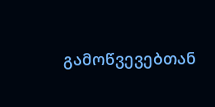გამოწვევებთან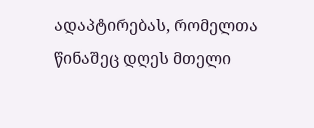ადაპტირებას, რომელთა წინაშეც დღეს მთელი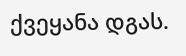ქვეყანა დგას.